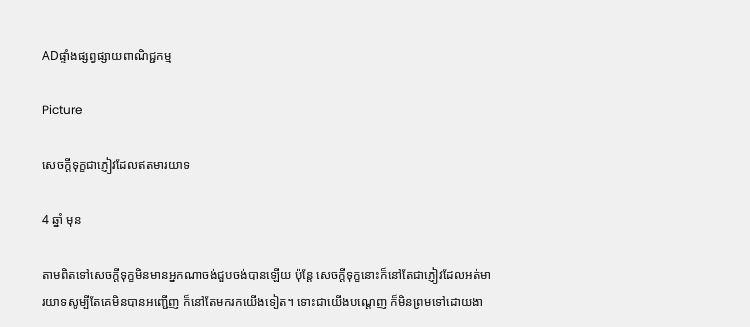ADផ្ទាំងផ្សព្វផ្សាយពាណិជ្ជកម្ម

Picture

សេចក្ដីទុក្ខជាភ្ញៀវដែលឥតមារយាទ

4 ឆ្នាំ មុន

តាមពិតទៅសេចក្តីទុក្ខមិនមានអ្នកណាចង់ជួបចង់បានឡើយ ប៉ុន្តែ សេចក្ដីទុក្ខនោះក៏នៅតែជាភ្ញៀវដែលអត់មារយាទសូម្បីតែគេមិនបានអញ្ជើញ ក៏នៅតែមករកយើងទៀត។ ទោះជាយើងបណ្ដេញ ក៏មិនព្រមទៅដោយងា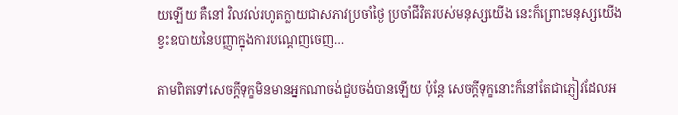យឡើយ គឺនៅ វិលវល់រហូតក្លាយជាសភាវប្រចាំថ្ងៃ ប្រចាំជីវិតរបស់មនុស្សយើង នេះក៏ព្រោះមនុស្សយើងខ្វះឧបាយនៃបញ្ញាក្នុងការបណ្តេញចេញ…

តាមពិតទៅសេចក្តីទុក្ខមិនមានអ្នកណាចង់ជួបចង់បានឡើយ ប៉ុន្តែ សេចក្ដីទុក្ខនោះក៏នៅតែជាភ្ញៀវដែលអ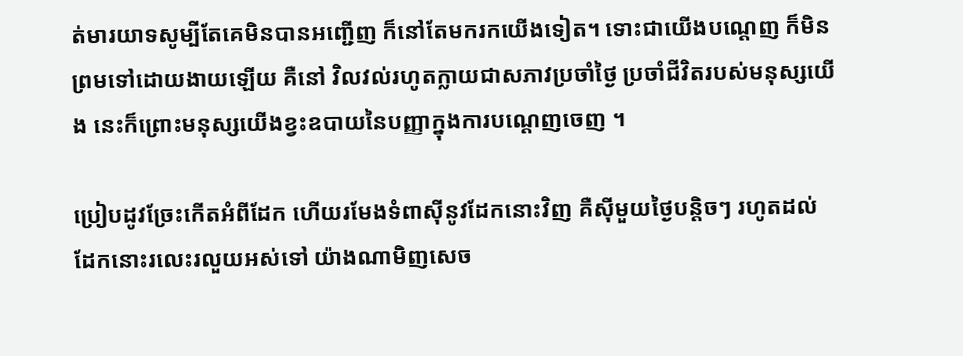ត់មារយាទសូម្បីតែគេមិនបានអញ្ជើញ ក៏នៅតែមករកយើងទៀត។ ទោះជាយើងបណ្ដេញ ក៏មិនព្រមទៅដោយងាយឡើយ គឺនៅ វិលវល់រហូតក្លាយជាសភាវប្រចាំថ្ងៃ ប្រចាំជីវិតរបស់មនុស្សយើង នេះក៏ព្រោះមនុស្សយើងខ្វះឧបាយនៃបញ្ញាក្នុងការបណ្តេញចេញ ។

ប្រៀបដូវច្រែះកើតអំពីដែក ហើយរមែងទំពាស៊ីនូវដែកនោះវិញ គឺស៊ីមួយថ្ងៃបន្តិចៗ រហូតដល់ដែកនោះរលេះរលួយអស់ទៅ យ៉ាងណាមិញសេច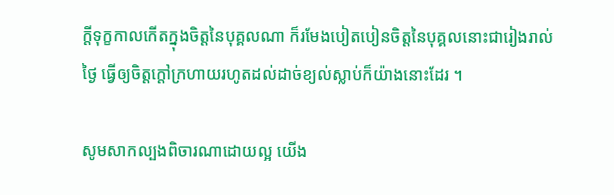ក្ដីទុក្ខកាលកើតក្នុងចិត្តនៃបុគ្គលណា ក៏រមែងបៀតបៀនចិត្តនៃបុគ្គលនោះជារៀងរាល់ថ្ងៃ ធ្វើឲ្យចិត្តក្ដៅក្រហាយរហូតដល់ដាច់ខ្យល់ស្លាប់ក៏យ៉ាងនោះដែរ ។

សូមសាកល្បងពិចារណាដោយល្អ យើង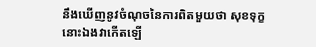នឹងឃើញនូវចំណុចនៃការពិតមួយថា សុខទុក្ខនោះឯងវាកើតឡើ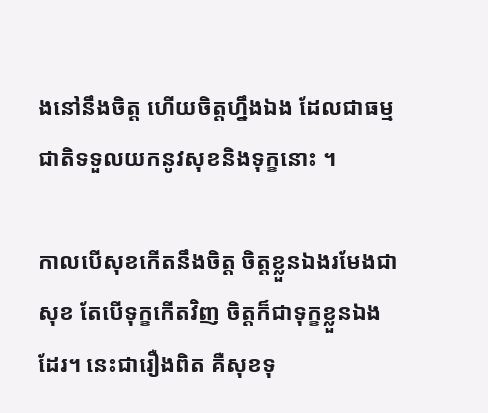ងនៅនឹងចិត្ត ហើយចិត្តហ្នឹងឯង ដែលជាធម្មជាតិទទួលយកនូវសុខនិងទុក្ខនោះ ។

កាលបើសុខកើតនឹងចិត្ត ចិត្តខ្លួនឯងរមែងជាសុខ តែបើទុក្ខកើតវិញ ចិត្តក៏ជាទុក្ខខ្លួនឯងដែរ។ នេះជារឿងពិត គឺសុខទុ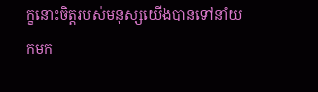ក្ខនោះចិត្តរបស់មនុស្សយើងបានទៅនាំយកមក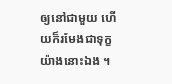ឲ្យនៅជាមួយ ហើយក៏រមែងជាទុក្ខយ៉ាងនោះឯង ។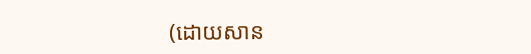(ដោយសាន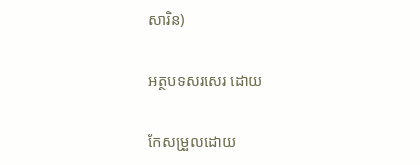សារិន)

អត្ថបទសរសេរ ដោយ

កែសម្រួលដោយ